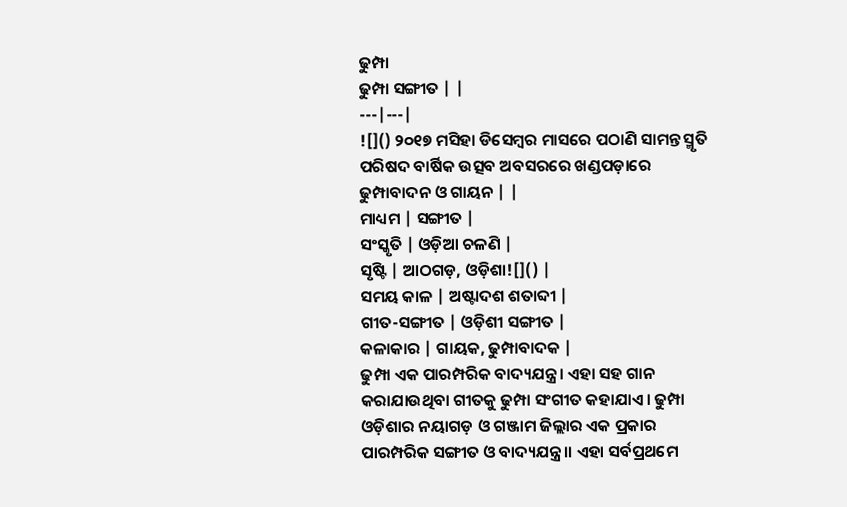ଢୁମ୍ପା
ଢୁମ୍ପା ସଙ୍ଗୀତ | |
---|---|
![]() ୨୦୧୭ ମସିହା ଡିସେମ୍ବର ମାସରେ ପଠାଣି ସାମନ୍ତ ସ୍ମୃତି ପରିଷଦ ବାର୍ଷିକ ଉତ୍ସବ ଅବସରରେ ଖଣ୍ଡପଡ଼ାରେ ଢୁମ୍ପାବାଦନ ଓ ଗାୟନ | |
ମାଧ୍ୟମ | ସଙ୍ଗୀତ |
ସଂସ୍କୃତି | ଓଡ଼ିଆ ଚଳଣି |
ସୃଷ୍ଟି | ଆଠଗଡ଼, ଓଡ଼ିଶା![]() |
ସମୟ କାଳ | ଅଷ୍ଟାଦଶ ଶତାବ୍ଦୀ |
ଗୀତ-ସଙ୍ଗୀତ | ଓଡ଼ିଶୀ ସଙ୍ଗୀତ |
କଳାକାର | ଗାୟକ, ଢୁମ୍ପାବାଦକ |
ଢୁମ୍ପା ଏକ ପାରମ୍ପରିକ ବାଦ୍ୟଯନ୍ତ୍ର। ଏହା ସହ ଗାନ କରାଯାଉଥିବା ଗୀତକୁ ଢୁମ୍ପା ସଂଗୀତ କହାଯାଏ। ଢୁମ୍ପା ଓଡ଼ିଶାର ନୟାଗଡ଼ ଓ ଗଞ୍ଜାମ ଜିଲ୍ଲାର ଏକ ପ୍ରକାର ପାରମ୍ପରିକ ସଙ୍ଗୀତ ଓ ବାଦ୍ୟଯନ୍ତ୍ର।। ଏହା ସର୍ବପ୍ରଥମେ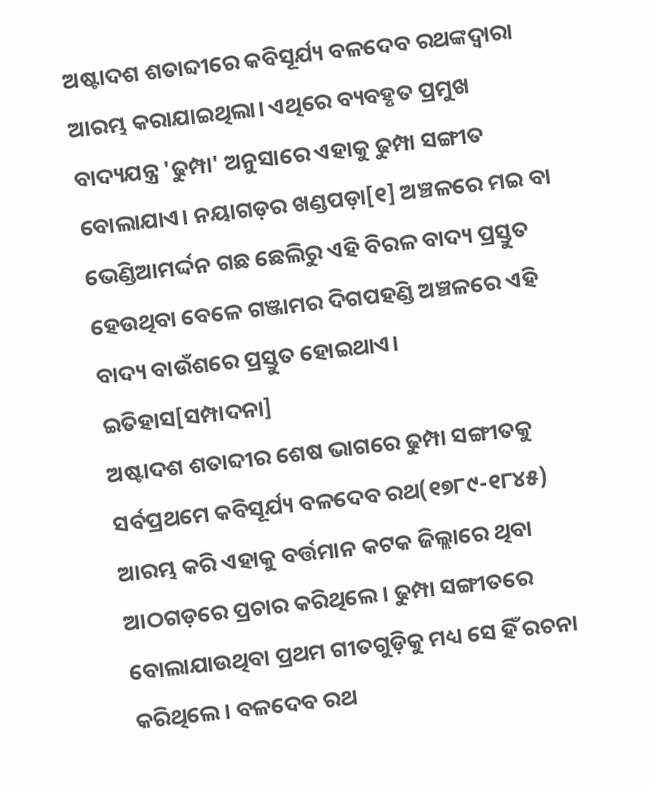ଅଷ୍ଟାଦଶ ଶତାବ୍ଦୀରେ କବିସୂର୍ଯ୍ୟ ବଳଦେବ ରଥଙ୍କଦ୍ୱାରା ଆରମ୍ଭ କରାଯାଇଥିଲା। ଏଥିରେ ବ୍ୟବହୃତ ପ୍ରମୁଖ ବାଦ୍ୟଯନ୍ତ୍ର 'ଢୁମ୍ପା' ଅନୁସାରେ ଏହାକୁ ଢୁମ୍ପା ସଙ୍ଗୀତ ବୋଲାଯାଏ। ନୟାଗଡ଼ର ଖଣ୍ଡପଡ଼ା[୧] ଅଞ୍ଚଳରେ ମଇ ବା ଭେଣ୍ଡିଆମର୍ଦ୍ଦନ ଗଛ ଛେଲିରୁ ଏହି ବିରଳ ବାଦ୍ୟ ପ୍ରସ୍ତୁତ ହେଉଥିବା ବେଳେ ଗଞ୍ଜାମର ଦିଗପହଣ୍ଡି ଅଞ୍ଚଳରେ ଏହି ବାଦ୍ୟ ବାଉଁଶରେ ପ୍ରସ୍ତୁତ ହୋଇଥାଏ।
ଇତିହାସ[ସମ୍ପାଦନା]
ଅଷ୍ଟାଦଶ ଶତାବ୍ଦୀର ଶେଷ ଭାଗରେ ଢୁମ୍ପା ସଙ୍ଗୀତକୁ ସର୍ବପ୍ରଥମେ କବିସୂର୍ଯ୍ୟ ବଳଦେବ ରଥ(୧୭୮୯-୧୮୪୫) ଆରମ୍ଭ କରି ଏହାକୁ ବର୍ତ୍ତମାନ କଟକ ଜିଲ୍ଲାରେ ଥିବା ଆଠଗଡ଼ରେ ପ୍ରଚାର କରିଥିଲେ। ଢୁମ୍ପା ସଙ୍ଗୀତରେ ବୋଲାଯାଉଥିବା ପ୍ରଥମ ଗୀତଗୁଡ଼ିକୁ ମଧ୍ୟ ସେ ହିଁ ରଚନା କରିଥିଲେ। ବଳଦେବ ରଥ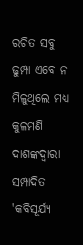ରଚିତ ସବୁ ଢୁମ୍ପା ଏବେ ନ ମିଳୁଥିଲେ ମଧ୍ୟ କୁଳମଣି ଦାଶଙ୍କଦ୍ୱାରା ସମ୍ପାଦିତ 'କବିସୂର୍ଯ୍ୟ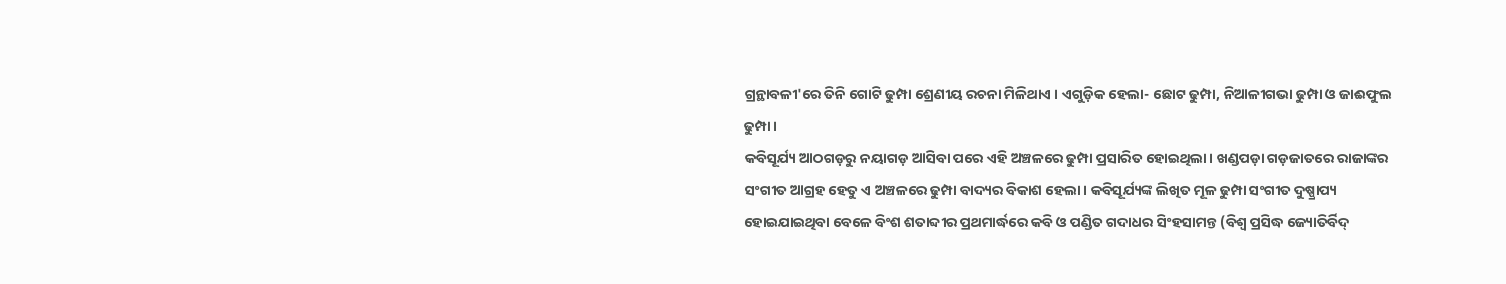ଗ୍ରନ୍ଥାବଳୀ'ରେ ତିନି ଗୋଟି ଢୁମ୍ପା ଶ୍ରେଣୀୟ ରଚନା ମିଳିଥାଏ । ଏଗୁଡ଼ିକ ହେଲା- ଛୋଟ ଢୁମ୍ପା, ନିଆଳୀଗଭା ଢୁମ୍ପା ଓ ଜାଈଫୁଲ ଢୁମ୍ପା।
କବିସୂର୍ଯ୍ୟ ଆଠଗଡ଼ରୁ ନୟାଗଡ଼ ଆସିବା ପରେ ଏହି ଅଞ୍ଚଳରେ ଢୁମ୍ପା ପ୍ରସାରିତ ହୋଇଥିଲା। ଖଣ୍ଡପଡ଼ା ଗଡ଼ଜାତରେ ରାଜାଙ୍କର ସଂଗୀତ ଆଗ୍ରହ ହେତୁ ଏ ଅଞ୍ଚଳରେ ଢୁମ୍ପା ବାଦ୍ୟର ବିକାଶ ହେଲା। କବିସୂର୍ଯ୍ୟଙ୍କ ଲିଖିତ ମୂଳ ଢୁମ୍ପା ସଂଗୀତ ଦୁଷ୍ପ୍ରାପ୍ୟ ହୋଇଯାଇଥିବା ବେଳେ ବିଂଶ ଶତାବ୍ଦୀର ପ୍ରଥମାର୍ଦ୍ଧରେ କବି ଓ ପଣ୍ଡିତ ଗଦାଧର ସିଂହସାମନ୍ତ (ବିଶ୍ବ ପ୍ରସିଦ୍ଧ ଜ୍ୟୋତିର୍ବିଦ୍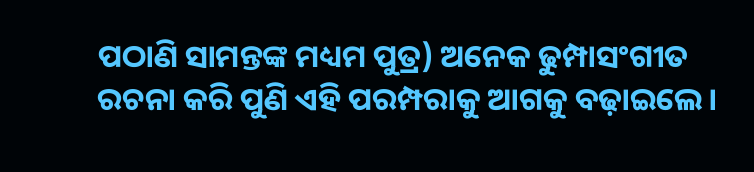ପଠାଣି ସାମନ୍ତଙ୍କ ମଧ୍ୟମ ପୁତ୍ର) ଅନେକ ଢୁମ୍ପାସଂଗୀତ ରଚନା କରି ପୁଣି ଏହି ପରମ୍ପରାକୁ ଆଗକୁ ବଢ଼ାଇଲେ।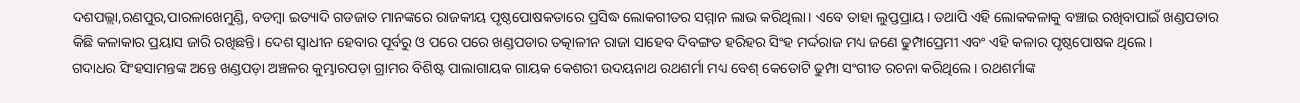ଦଶପଲ୍ଲା,ରଣପୁର,ପାରଳାଖେମୁଣ୍ଡି, ବଡମ୍ବା ଇତ୍ୟାଦି ଗଡଜାତ ମାନଙ୍କରେ ରାଜକୀୟ ପୃଷ୍ଠପୋଷକତାରେ ପ୍ରସିଦ୍ଧ ଲୋକଗୀତର ସମ୍ମାନ ଲାଭ କରିଥିଲା। ଏବେ ତାହା ଲୁପ୍ତପ୍ରାୟ। ତଥାପି ଏହି ଲୋକକଳାକୁ ବଞ୍ଚାଇ ରଖିବାପାଇଁ ଖଣ୍ଡପଡାର କିଛି କଳାକାର ପ୍ରୟାସ ଜାରି ରଖିଛନ୍ତି। ଦେଶ ସ୍ବାଧୀନ ହେବାର ପୂର୍ବରୁ ଓ ପରେ ପରେ ଖଣ୍ଡପଡାର ତତ୍କାଳୀନ ରାଜା ସାହେବ ଦିବଙ୍ଗତ ହରିହର ସିଂହ ମର୍ଦ୍ଦରାଜ ମଧ୍ୟ ଜଣେ ଢୁମ୍ପାପ୍ରେମୀ ଏବଂ ଏହି କଳାର ପୃଷ୍ଠପୋଷକ ଥିଲେ।
ଗଦାଧର ସିଂହସାମନ୍ତଙ୍କ ଅନ୍ତେ ଖଣ୍ଡପଡ଼ା ଅଞ୍ଚଳର କୁମ୍ଭାରପଡ଼ା ଗ୍ରାମର ବିଶିଷ୍ଟ ପାଲାଗାୟକ ଗାୟକ କେଶରୀ ଉଦୟନାଥ ରଥଶର୍ମା ମଧ୍ୟ ବେଶ୍ କେତୋଟି ଢୁମ୍ପା ସଂଗୀତ ରଚନା କରିଥିଲେ। ରଥଶର୍ମାଙ୍କ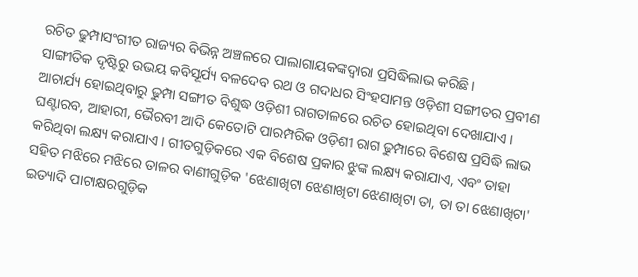ରଚିତ ଢୁମ୍ପାସଂଗୀତ ରାଜ୍ୟର ବିଭିନ୍ନ ଅଞ୍ଚଳରେ ପାଲାଗାୟକଙ୍କଦ୍ୱାରା ପ୍ରସିଦ୍ଧିଲାଭ କରିଛି।
ସାଙ୍ଗୀତିକ ଦୃଷ୍ଟିରୁ ଉଭୟ କବିସୂର୍ଯ୍ୟ ବଳଦେବ ରଥ ଓ ଗଦାଧର ସିଂହସାମନ୍ତ ଓଡ଼ିଶୀ ସଙ୍ଗୀତର ପ୍ରବୀଣ ଆଚାର୍ଯ୍ୟ ହୋଇଥିବାରୁ ଢୁମ୍ପା ସଙ୍ଗୀତ ବିଶୁଦ୍ଧ ଓଡ଼ିଶୀ ରାଗତାଳରେ ରଚିତ ହୋଇଥିବା ଦେଖାଯାଏ । ଘଣ୍ଟାରବ, ଆହାରୀ, ଭୈରବୀ ଆଦି କେତୋଟି ପାରମ୍ପରିକ ଓଡ଼ିଶୀ ରାଗ ଢୁମ୍ପାରେ ବିଶେଷ ପ୍ରସିଦ୍ଧି ଲାଭ କରିଥିବା ଲକ୍ଷ୍ୟ କରାଯାଏ । ଗୀତଗୁଡ଼ିକରେ ଏକ ବିଶେଷ ପ୍ରକାର ଝୁଙ୍କ ଲକ୍ଷ୍ୟ କରାଯାଏ, ଏବଂ ତାହା ସହିତ ମଝିରେ ମଝିରେ ତାଳର ବାଣୀଗୁଡ଼ିକ 'ଝେଣାଖିଟା ଝେଣାଖିଟା ଝେଣାଖିଟା ତା, ତା ତା ଝେଣାଖିଟା' ଇତ୍ୟାଦି ପାଟାକ୍ଷରଗୁଡ଼ିକ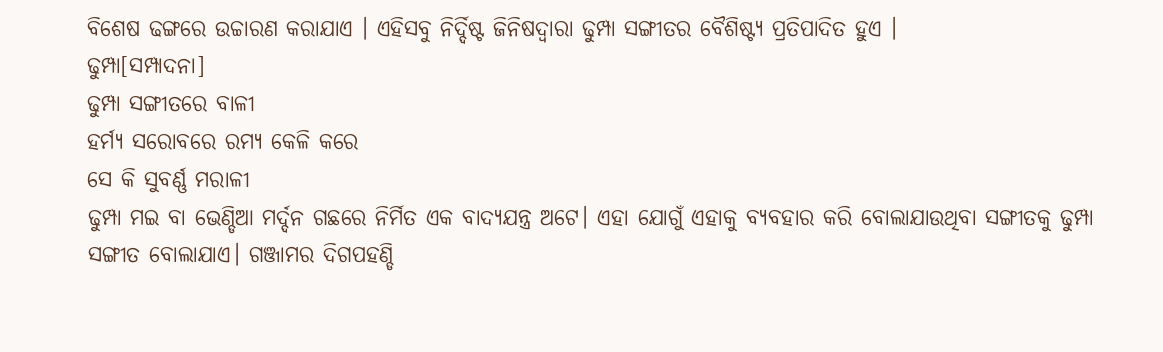ବିଶେଷ ଢଙ୍ଗରେ ଉଚ୍ଚାରଣ କରାଯାଏ । ଏହିସବୁ ନିର୍ଦ୍ଦିଷ୍ଟ ଜିନିଷଦ୍ୱାରା ଢୁମ୍ପା ସଙ୍ଗୀତର ବୈଶିଷ୍ଟ୍ୟ ପ୍ରତିପାଦିତ ହୁଏ ।
ଢୁମ୍ପା[ସମ୍ପାଦନା]
ଢୁମ୍ପା ସଙ୍ଗୀତରେ ବାଳୀ
ହର୍ମ୍ୟ ସରୋବରେ ରମ୍ୟ କେଳି କରେ
ସେ କି ସୁବର୍ଣ୍ଣ ମରାଳୀ
ଢୁମ୍ପା ମଇ ବା ଭେଣ୍ଡିଆ ମର୍ଦ୍ଦନ ଗଛରେ ନିର୍ମିତ ଏକ ବାଦ୍ୟଯନ୍ତ୍ର ଅଟେ। ଏହା ଯୋଗୁଁ ଏହାକୁ ବ୍ୟବହାର କରି ବୋଲାଯାଉଥିବା ସଙ୍ଗୀତକୁ ଢୁମ୍ପା ସଙ୍ଗୀତ ବୋଲାଯାଏ। ଗଞ୍ଜାମର ଦିଗପହଣ୍ଡି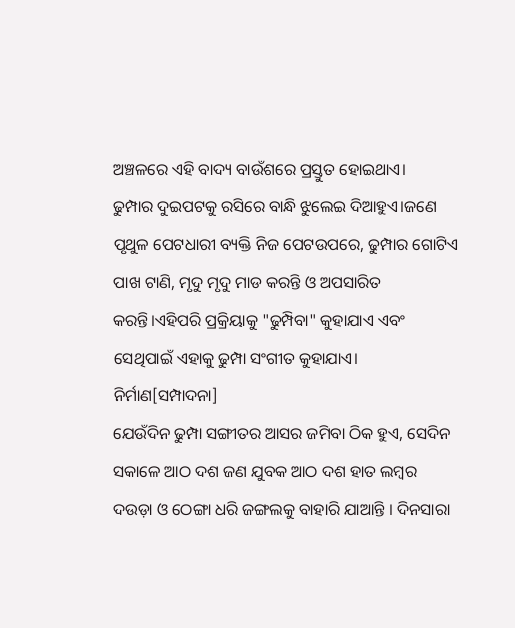ଅଞ୍ଚଳରେ ଏହି ବାଦ୍ୟ ବାଉଁଶରେ ପ୍ରସ୍ତୁତ ହୋଇଥାଏ।
ଢୁମ୍ପାର ଦୁଇପଟକୁ ରସିରେ ବାନ୍ଧି ଝୁଲେଇ ଦିଆହୁଏ।ଜଣେ ପୃଥୁଳ ପେଟଧାରୀ ବ୍ୟକ୍ତି ନିଜ ପେଟଉପରେ, ଢୁମ୍ପାର ଗୋଟିଏ ପାଖ ଟାଣି, ମୃଦୁ ମୃଦୁ ମାଡ କରନ୍ତି ଓ ଅପସାରିତ କରନ୍ତି।ଏହିପରି ପ୍ରକ୍ରିୟାକୁ "ଢୁମ୍ପିବା" କୁହାଯାଏ ଏବଂ ସେଥିପାଇଁ ଏହାକୁ ଢୁମ୍ପା ସଂଗୀତ କୁହାଯାଏ।
ନିର୍ମାଣ[ସମ୍ପାଦନା]
ଯେଉଁଦିନ ଢୁମ୍ପା ସଙ୍ଗୀତର ଆସର ଜମିବା ଠିକ ହୁଏ, ସେଦିନ ସକାଳେ ଆଠ ଦଶ ଜଣ ଯୁବକ ଆଠ ଦଶ ହାତ ଲମ୍ବର ଦଉଡ଼ା ଓ ଠେଙ୍ଗା ଧରି ଜଙ୍ଗଲକୁ ବାହାରି ଯାଆନ୍ତି । ଦିନସାରା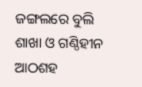ଜଙ୍ଗଲରେ ବୁଲି ଶାଖା ଓ ଗଣ୍ଠିହୀନ ଆଠଶହ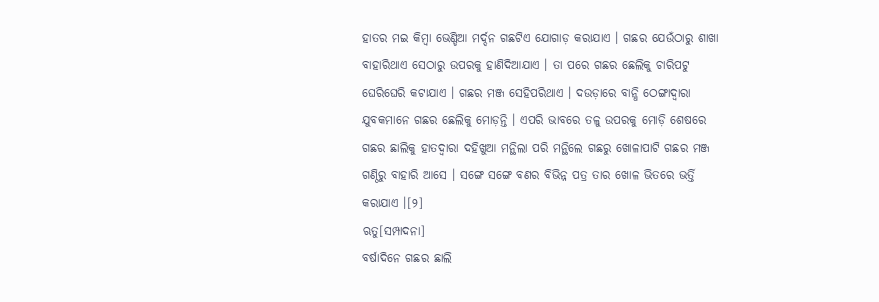ହାତର ମଇ କିମ୍ବା ଭେଣ୍ଡିଆ ମର୍ଦ୍ଦନ ଗଛଟିଏ ଯୋଗାଡ଼ କରାଯାଏ । ଗଛର ଯେଉଁଠାରୁ ଶାଖା ବାହାରିଥାଏ ସେଠାରୁ ଉପରକୁ ହାଣିଦିଆଯାଏ । ତା ପରେ ଗଛର ଛେଲିକୁ ଚାରିପଟୁ ଘେରିଘେରି କଟାଯାଏ । ଗଛର ମଞ୍ଜ ସେହିପରିଥାଏ । ଦଉଡ଼ାରେ ବାନ୍ଧି ଠେଙ୍ଗାଦ୍ୱାରା ଯୁବକମାନେ ଗଛର ଛେଲିକୁ ମୋଡ଼ନ୍ତି । ଏପରି ଭାବରେ ତଳୁ ଉପରକୁ ମୋଡ଼ି ଶେଷରେ ଗଛର ଛାଲିକୁ ହାତଦ୍ୱାରା ଦହିଖୁଆ ମନ୍ଥିଲା ପରି ମନ୍ଥିଲେ ଗଛରୁ ଖୋଳାପାଟି ଗଛର ମଞ୍ଜ ଗଣ୍ଠିରୁ ବାହାରି ଆସେ । ସଙ୍ଗେ ସଙ୍ଗେ ବଣର ବିଭିନ୍ନ ପତ୍ର ତାର ଖୋଳ ଭିତରେ ଭର୍ତ୍ତି କରାଯାଏ ।[୨]
ଋତୁ[ସମ୍ପାଦନା]
ବର୍ଷାଦିନେ ଗଛର ଛାଲି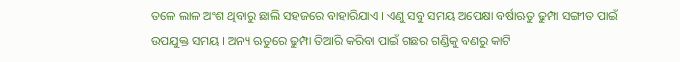ତଳେ ଲାଳ ଅଂଶ ଥିବାରୁ ଛାଲି ସହଜରେ ବାହାରିଯାଏ । ଏଣୁ ସବୁ ସମୟ ଅପେକ୍ଷା ବର୍ଷାଋତୁ ଢୁମ୍ପା ସଙ୍ଗୀତ ପାଇଁ ଉପଯୁକ୍ତ ସମୟ । ଅନ୍ୟ ଋତୁରେ ଢୁମ୍ପା ତିଆରି କରିବା ପାଇଁ ଗଛର ଗଣ୍ଡିକୁ ବଣରୁ କାଟି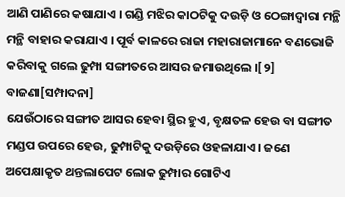ଆଣି ପାଣିରେ କଷାଯାଏ । ଗଣ୍ଡି ମଝିର କାଠଟିକୁ ଦଉଡ଼ି ଓ ଠେଙ୍ଗାଦ୍ୱାରା ମନ୍ଥି ମନ୍ଥି ବାହାର କରାଯାଏ । ପୂର୍ବ କାଳରେ ରାଜା ମହାରାଜାମାନେ ବଣଭୋଜି କରିବାକୁ ଗଲେ ଢୁମ୍ପା ସଙ୍ଗୀତରେ ଆସର ଜମାଉଥିଲେ ।[୨]
ବାଜଣା[ସମ୍ପାଦନା]
ଯେଉଁଠାରେ ସଙ୍ଗୀତ ଆସର ହେବା ସ୍ଥିର ହୁଏ, ବୃକ୍ଷତଳ ହେଉ ବା ସଙ୍ଗୀତ ମଣ୍ଡପ ଉପରେ ହେଉ, ଢୁମ୍ପାଟିକୁ ଦଉଡ଼ିରେ ଓହଳାଯାଏ। ଜଣେ ଅପେକ୍ଷାକୃତ ଥନ୍ତଲାପେଟ ଲୋକ ଢୁମ୍ପାର ଗୋଟିଏ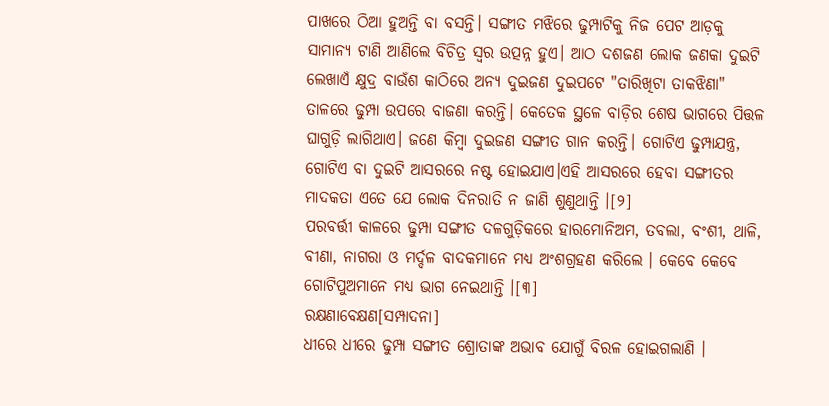ପାଖରେ ଠିଆ ହୁଅନ୍ତି ବା ବସନ୍ତି। ସଙ୍ଗୀତ ମଝିରେ ଢୁମ୍ପାଟିକୁ ନିଜ ପେଟ ଆଡ଼କୁ ସାମାନ୍ୟ ଟାଣି ଆଣିଲେ ବିଚିତ୍ର ସ୍ୱର ଉତ୍ପନ୍ନ ହୁଏ। ଆଠ ଦଶଜଣ ଲୋକ ଜଣକା ଦୁଇଟି ଲେଖାଏଁ କ୍ଷୁଦ୍ର ବାଉଁଶ କାଠିରେ ଅନ୍ୟ ଦୁଇଜଣ ଦୁଇପଟେ "ତାରିଖିଟା ତାକଝିଣା" ତାଳରେ ଢୁମ୍ପା ଉପରେ ବାଜଣା କରନ୍ତି। କେତେକ ସ୍ଥଳେ ବାଡ଼ିର ଶେଷ ଭାଗରେ ପିତ୍ତଳ ଘାଗୁଡ଼ି ଲାଗିଥାଏ। ଜଣେ କିମ୍ବା ଦୁଇଜଣ ସଙ୍ଗୀତ ଗାନ କରନ୍ତି। ଗୋଟିଏ ଢୁମ୍ପାଯନ୍ତ୍ର, ଗୋଟିଏ ବା ଦୁଇଟି ଆସରରେ ନଷ୍ଟ ହୋଇଯାଏ।ଏହି ଆସରରେ ହେବା ସଙ୍ଗୀତର ମାଦକତା ଏତେ ଯେ ଲୋକ ଦିନରାତି ନ ଜାଣି ଶୁଣୁଥାନ୍ତି ।[୨]
ପରବର୍ତ୍ତୀ କାଳରେ ଢୁମ୍ପା ସଙ୍ଗୀତ ଦଳଗୁଡ଼ିକରେ ହାରମୋନିଅମ, ତବଲା, ବଂଶୀ, ଥାଳି, ବୀଣା, ନାଗରା ଓ ମର୍ଦ୍ଦଳ ବାଦକମାନେ ମଧ୍ୟ ଅଂଶଗ୍ରହଣ କରିଲେ । କେବେ କେବେ ଗୋଟିପୁଅମାନେ ମଧ୍ୟ ଭାଗ ନେଇଥାନ୍ତି ।[୩]
ରକ୍ଷଣାବେକ୍ଷଣ[ସମ୍ପାଦନା]
ଧୀରେ ଧୀରେ ଢୁମ୍ପା ସଙ୍ଗୀତ ଶ୍ରୋତାଙ୍କ ଅଭାବ ଯୋଗୁଁ ବିରଳ ହୋଇଗଲାଣି ।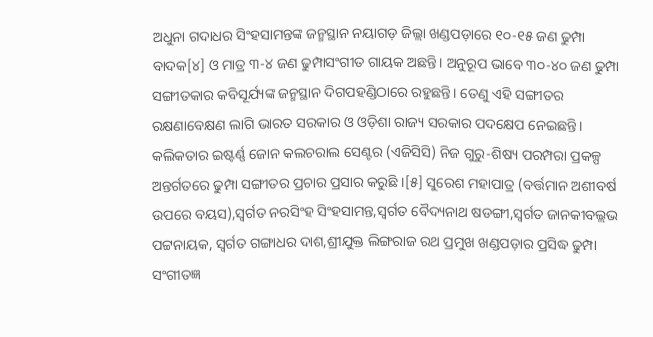ଅଧୁନା ଗଦାଧର ସିଂହସାମନ୍ତଙ୍କ ଜନ୍ମସ୍ଥାନ ନୟାଗଡ଼ ଜିଲ୍ଲା ଖଣ୍ଡପଡ଼ାରେ ୧୦-୧୫ ଜଣ ଢୁମ୍ପା ବାଦକ[୪] ଓ ମାତ୍ର ୩-୪ ଜଣ ଢୁମ୍ପାସଂଗୀତ ଗାୟକ ଅଛନ୍ତି। ଅନୁରୂପ ଭାବେ ୩୦-୪୦ ଜଣ ଢୁମ୍ପା ସଙ୍ଗୀତକାର କବିସୂର୍ଯ୍ୟଙ୍କ ଜନ୍ମସ୍ଥାନ ଦିଗପହଣ୍ଡିଠାରେ ରହୁଛନ୍ତି। ତେଣୁ ଏହି ସଙ୍ଗୀତର ରକ୍ଷଣାବେକ୍ଷଣ ଲାଗି ଭାରତ ସରକାର ଓ ଓଡ଼ିଶା ରାଜ୍ୟ ସରକାର ପଦକ୍ଷେପ ନେଇଛନ୍ତି। କଲିକତାର ଇଷ୍ଟର୍ଣ୍ଣ ଜୋନ କଲଚରାଲ ସେଣ୍ଟର (ଏଜିସିସି) ନିଜ ଗୁରୁ-ଶିଷ୍ୟ ପରମ୍ପରା ପ୍ରକଳ୍ପ ଅନ୍ତର୍ଗତରେ ଢୁମ୍ପା ସଙ୍ଗୀତର ପ୍ରଚାର ପ୍ରସାର କରୁଛି ।[୫] ସୁରେଶ ମହାପାତ୍ର (ବର୍ତ୍ତମାନ ଅଶୀବର୍ଷ ଉପରେ ବୟସ),ସ୍ୱର୍ଗତ ନରସିଂହ ସିଂହସାମନ୍ତ,ସ୍ୱର୍ଗତ ବୈଦ୍ୟନାଥ ଷଡଙ୍ଗୀ,ସ୍ୱର୍ଗତ ଜାନକୀବଲ୍ଲଭ ପଟ୍ଟନାୟକ, ସ୍ୱର୍ଗତ ଗଙ୍ଗାଧର ଦାଶ,ଶ୍ରୀଯୁକ୍ତ ଲିଙ୍ଗରାଜ ରଥ ପ୍ରମୁଖ ଖଣ୍ଡପଡ଼ାର ପ୍ରସିଦ୍ଧ ଢୁମ୍ପା ସଂଗୀତଜ୍ଞ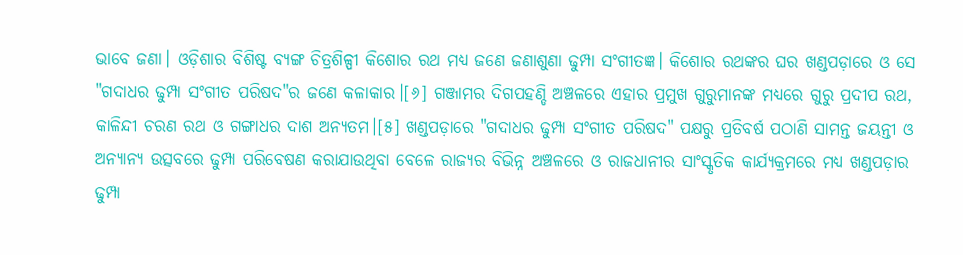ଭାବେ ଜଣା। ଓଡ଼ିଶାର ବିଶିଷ୍ଟ ବ୍ୟଙ୍ଗ ଚିତ୍ରଶିଳ୍ପୀ କିଶୋର ରଥ ମଧ୍ୟ ଜଣେ ଜଣାଶୁଣା ଢୁମ୍ପା ସଂଗୀତଜ୍ଞ। କିଶୋର ରଥଙ୍କର ଘର ଖଣ୍ଡପଡ଼ାରେ ଓ ସେ "ଗଦାଧର ଢୁମ୍ପା ସଂଗୀତ ପରିଷଦ"ର ଜଣେ କଳାକାର।[୬] ଗଞ୍ଜାମର ଦିଗପହଣ୍ଡି ଅଞ୍ଚଳରେ ଏହାର ପ୍ରମୁଖ ଗୁରୁମାନଙ୍କ ମଧ୍ୟରେ ଗୁରୁ ପ୍ରଦୀପ ରଥ, କାଳିନ୍ଦୀ ଚରଣ ରଥ ଓ ଗଙ୍ଗାଧର ଦାଶ ଅନ୍ୟତମ।[୫] ଖଣ୍ଡପଡ଼ାରେ "ଗଦାଧର ଢୁମ୍ପା ସଂଗୀତ ପରିଷଦ" ପକ୍ଷରୁ ପ୍ରତିବର୍ଷ ପଠାଣି ସାମନ୍ତ ଜୟନ୍ତୀ ଓ ଅନ୍ୟାନ୍ୟ ଉତ୍ସବରେ ଢୁମ୍ପା ପରିବେଷଣ କରାଯାଉଥିବା ବେଳେ ରାଜ୍ୟର ବିଭିନ୍ନ ଅଞ୍ଚଳରେ ଓ ରାଜଧାନୀର ସାଂସ୍କୃତିକ କାର୍ଯ୍ୟକ୍ରମରେ ମଧ୍ୟ ଖଣ୍ଡପଡ଼ାର ଢୁମ୍ପା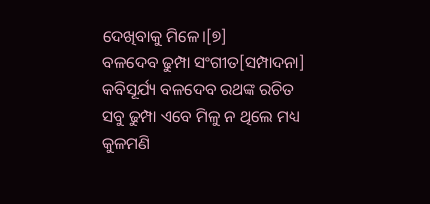ଦେଖିବାକୁ ମିଳେ।[୭]
ବଳଦେବ ଢୁମ୍ପା ସଂଗୀତ[ସମ୍ପାଦନା]
କବିସୂର୍ଯ୍ୟ ବଳଦେବ ରଥଙ୍କ ରଚିତ ସବୁ ଢୁମ୍ପା ଏବେ ମିଳୁ ନ ଥିଲେ ମଧ୍ୟ କୁଳମଣି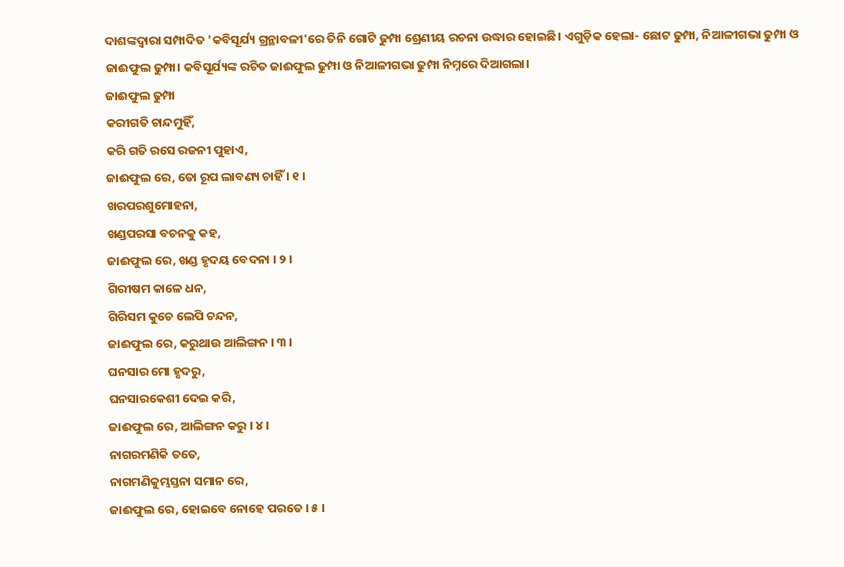ଦାଶଙ୍କଦ୍ୱାରା ସମ୍ପାଦିତ 'କବିସୂର୍ଯ୍ୟ ଗ୍ରନ୍ଥାବଳୀ'ରେ ତିନି ଗୋଟି ଢୁମ୍ପା ଶ୍ରେଣୀୟ ରଚନା ଉଦ୍ଧାର ହୋଇଛି। ଏଗୁଡ଼ିକ ହେଲା- ଛୋଟ ଢୁମ୍ପା, ନିଆଳୀଗଭା ଢୁମ୍ପା ଓ ଜାଈଫୁଲ ଢୁମ୍ପା। କବିସୂର୍ଯ୍ୟଙ୍କ ରଚିତ ଜାଈଫୁଲ ଢୁମ୍ପା ଓ ନିଆଳୀଗଭା ଢୁମ୍ପା ନିମ୍ନରେ ଦିଆଗଲା।
ଜାଈଫୁଲ ଢୁମ୍ପା
କରୀଗତି ଚାନ୍ଦମୁହିଁ,
କରି ଗତି ରସେ ରଜନୀ ପୁହାଏ,
ଜାଈଫୁଲ ରେ, ତୋ ରୂପ ଲାବଣ୍ୟ ଚାହିଁ । ୧ ।
ଖରପରଶୁମୋହନା,
ଖଣ୍ଡପରସା ବଚନକୁ କହ,
ଜାଈଫୁଲ ରେ, ଖଣ୍ଡ ହୃଦୟ ବେଦନା । ୨ ।
ଗିରୀଷମ କାଳେ ଧନ,
ଗିରିସମ କୁଚେ ଲେପି ଚନ୍ଦନ,
ଜାଈଫୁଲ ରେ, କରୁଥାଉ ଆଲିଙ୍ଗନ । ୩ ।
ଘନସାର ମୋ ହୃଦରୁ,
ଘନସାରକେଶୀ ଦେଇ କରି,
ଜାଈଫୁଲ ରେ, ଆଲିଙ୍ଗନ କରୁ । ୪ ।
ନାଗରମଣିକି ତତେ,
ନାଗମଣିକୁମ୍ଭସ୍ତନା ସମାନ ରେ,
ଜାଈଫୁଲ ରେ, ହୋଇବେ ନୋହେ ପରତେ । ୫ ।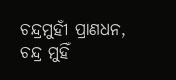ଚନ୍ଦ୍ରମୁହୀଁ ପ୍ରାଣଧନ,
ଚନ୍ଦ୍ର ମୁହିଁ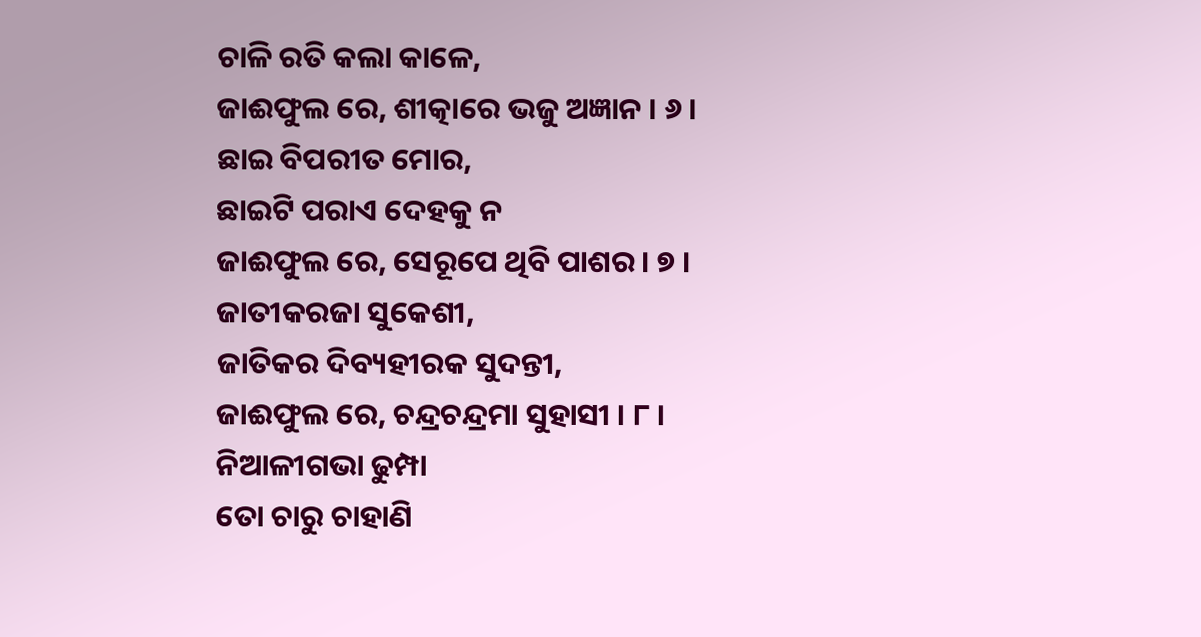ଚାଳି ରତି କଲା କାଳେ,
ଜାଈଫୁଲ ରେ, ଶୀତ୍କାରେ ଭଜୁ ଅଜ୍ଞାନ । ୬ ।
ଛାଇ ବିପରୀତ ମୋର,
ଛାଇଟି ପରାଏ ଦେହକୁ ନ
ଜାଈଫୁଲ ରେ, ସେରୂପେ ଥିବି ପାଶର । ୭ ।
ଜାତୀକରଜା ସୁକେଶୀ,
ଜାତିକର ଦିବ୍ୟହୀରକ ସୁଦନ୍ତୀ,
ଜାଈଫୁଲ ରେ, ଚନ୍ଦ୍ରଚନ୍ଦ୍ରମା ସୁହାସୀ । ୮ ।
ନିଆଳୀଗଭା ଢୁମ୍ପା
ତୋ ଚାରୁ ଚାହାଣି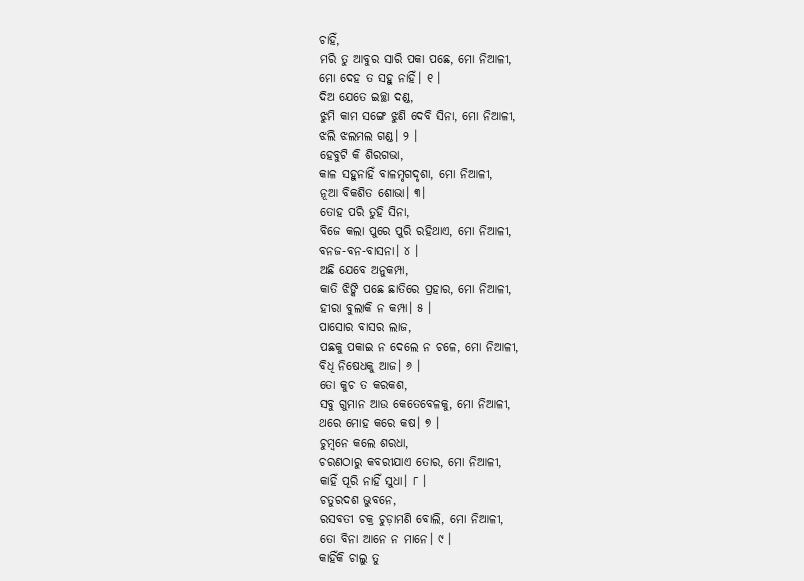ଚାହିଁ,
ମରି ତୁ ଆବୁର ସାରି ପକା ପଛେ, ମୋ ନିଆଳୀ,
ମୋ ଦେହ ତ ସହୁ ନାହିଁ। ୧ ।
ଦିଅ ଯେତେ ଇଚ୍ଛା ଦଣ୍ଡ,
ଝୁମି କାମ ସଙ୍ଗେ ଝୁଣି ଦେବି ସିନା, ମୋ ନିଆଳୀ,
ଝଲି ଝଲମଲ ଗଣ୍ଡ। ୨ ।
ହେବୁଟି କି ଶିରଗଭା,
କାଳ ସହୁନାହିଁ ବାଳମୃଗଦୃଶା, ମୋ ନିଆଳୀ,
ନୂଆ ବିକଶିତ ଶୋଭା। ୩।
ତୋହ ପରି ତୁହି ସିନା,
ବିଜେ କଲା ପୁରେ ପୁରି ରହିଥାଏ, ମୋ ନିଆଳୀ,
ବନଜ-ବନ-ବାସନା। ୪ ।
ଅଛି ଯେବେ ଅନୁକମ୍ପା,
କାତି ଝିଙ୍କି ପଛେ ଛାତିରେ ପ୍ରହାର, ମୋ ନିଆଳୀ,
ହୀରା ବୁଲାକି ନ କମ୍ପା। ୫ ।
ପାସୋର ବାସର ଲାଜ,
ପଛକୁ ପକାଇ ନ ଦେଲେ ନ ଚଳେ, ମୋ ନିଆଳୀ,
ବିଧି ନିଷେଧକୁ ଆଜ। ୬ ।
ତୋ କୁଚ ତ କରକଶ,
ସବୁ ଗୁମାନ ଆଉ କେତେବେଳକୁ, ମୋ ନିଆଳୀ,
ଥରେ ମୋହ କରେ କଷ। ୭ ।
ଚୁମ୍ବନେ କଲେ ଶରଧା,
ଚରଣଠାରୁ କବରୀଯାଏ ତୋର, ମୋ ନିଆଳୀ,
କାହିଁ ପୂରି ନାହିଁ ସୁଧା। ୮ ।
ଚତୁରଦଶ ଭୁବନେ,
ରସବତୀ ଚକ୍ର ଚୁଡ଼ାମଣି ବୋଲି, ମୋ ନିଆଳୀ,
ତୋ ବିନା ଆନେ ନ ମାନେ। ୯ ।
କାହିଁକି ଚାଲୁ ତୁ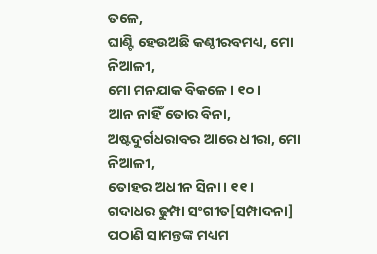ତଳେ,
ଘାଣ୍ଟି ହେଉଅଛି କଣ୍ଠୀରବମଧ୍ୟ, ମୋ ନିଆଳୀ,
ମୋ ମନଯାକ ବିକଳେ। ୧୦ ।
ଆନ ନାହିଁ ତୋର ବିନା,
ଅଷ୍ଟଦୁର୍ଗଧରାବର ଆରେ ଧୀରା, ମୋ ନିଆଳୀ,
ତୋହର ଅଧୀନ ସିନା। ୧୧ ।
ଗଦାଧର ଢୁମ୍ପା ସଂଗୀତ[ସମ୍ପାଦନା]
ପଠାଣି ସାମନ୍ତଙ୍କ ମଧ୍ୟମ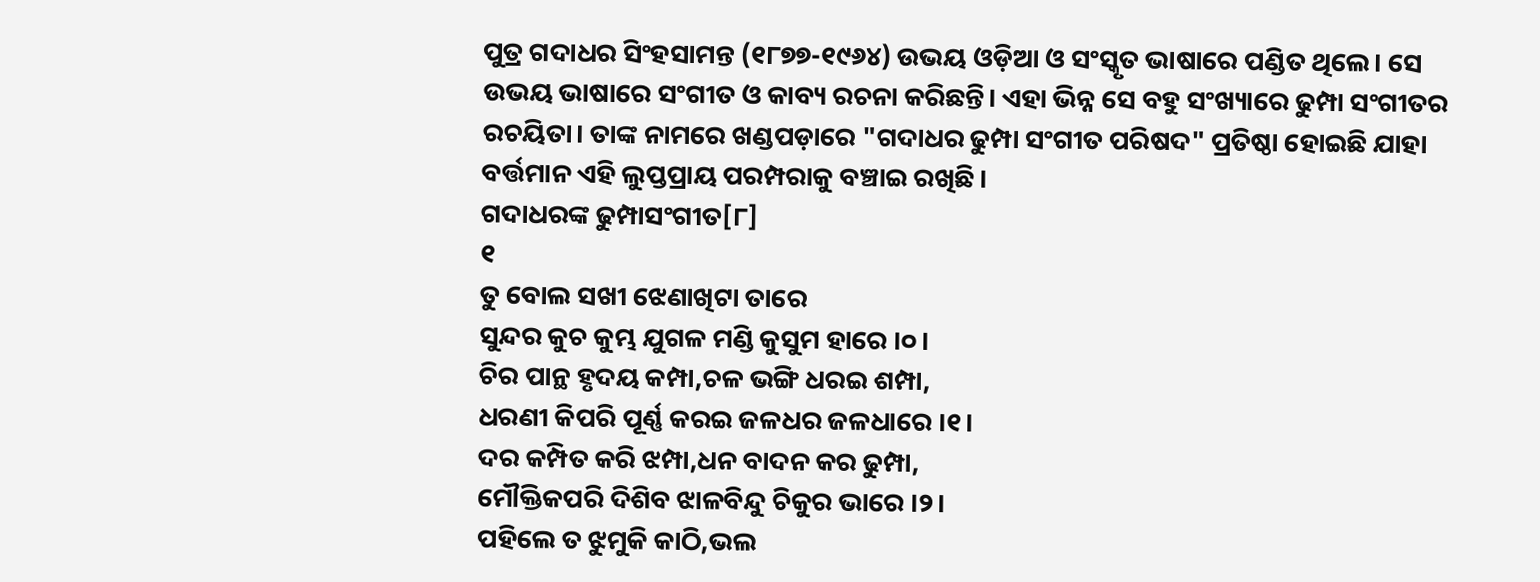ପୁତ୍ର ଗଦାଧର ସିଂହସାମନ୍ତ (୧୮୭୭-୧୯୬୪) ଉଭୟ ଓଡ଼ିଆ ଓ ସଂସ୍କୃତ ଭାଷାରେ ପଣ୍ଡିତ ଥିଲେ। ସେ ଉଭୟ ଭାଷାରେ ସଂଗୀତ ଓ କାବ୍ୟ ରଚନା କରିଛନ୍ତି। ଏହା ଭିନ୍ନ ସେ ବହୁ ସଂଖ୍ୟାରେ ଢୁମ୍ପା ସଂଗୀତର ରଚୟିତା। ତାଙ୍କ ନାମରେ ଖଣ୍ଡପଡ଼ାରେ "ଗଦାଧର ଢୁମ୍ପା ସଂଗୀତ ପରିଷଦ" ପ୍ରତିଷ୍ଠା ହୋଇଛି ଯାହା ବର୍ତ୍ତମାନ ଏହି ଲୁପ୍ତପ୍ରାୟ ପରମ୍ପରାକୁ ବଞ୍ଚାଇ ରଖିଛି।
ଗଦାଧରଙ୍କ ଢୁମ୍ପାସଂଗୀତ[୮]
୧
ତୁ ବୋଲ ସଖୀ ଝେଣାଖିଟା ତାରେ
ସୁନ୍ଦର କୁଚ କୁମ୍ଭ ଯୁଗଳ ମଣ୍ଡି କୁସୁମ ହାରେ ।୦।
ଚିର ପାନ୍ଥ ହୃଦୟ କମ୍ପା,ଚଳ ଭଙ୍ଗି ଧରଇ ଶମ୍ପା,
ଧରଣୀ କିପରି ପୂର୍ଣ୍ଣ କରଇ ଜଳଧର ଜଳଧାରେ ।୧।
ଦର କମ୍ପିତ କରି ଝମ୍ପା,ଧନ ବାଦନ କର ଢୁମ୍ପା,
ମୌକ୍ତିକପରି ଦିଶିବ ଝାଳବିନ୍ଦୁ ଚିକୁର ଭାରେ ।୨।
ପହିଲେ ତ ଝୁମୁକି କାଠି,ଭଲ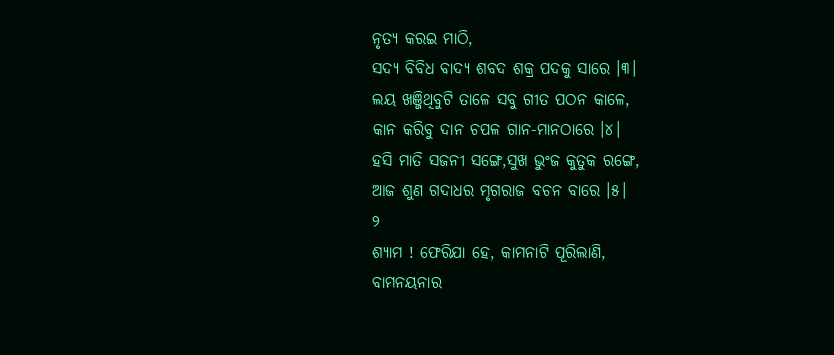ନୃତ୍ୟ କରଇ ମାଠି,
ସଦ୍ୟ ବିବିଧ ବାଦ୍ୟ ଶବଦ ଶକ୍ର ପଦକୁ ସାରେ ।୩।
ଲୟ ଖଞ୍ଜିଥିବୁଟି ତାଳେ ସବୁ ଗୀତ ପଠନ କାଳେ,
କାନ କରିବୁ ଦାନ ଚପଳ ଗାନ-ମାନଠାରେ ।୪।
ହସି ମାତି ସଜନୀ ସଙ୍ଗେ,ସୁଖ ଭୁଂଜ କୁତୁକ ରଙ୍ଗେ,
ଆଜ ଶୁଣ ଗଦାଧର ମୃଗରାଜ ବଚନ ବାରେ ।୫।
୨
ଶ୍ୟାମ ! ଫେରିଯା ହେ, କାମନାଟି ପୂରିଲାଣି,
ବାମନୟନାର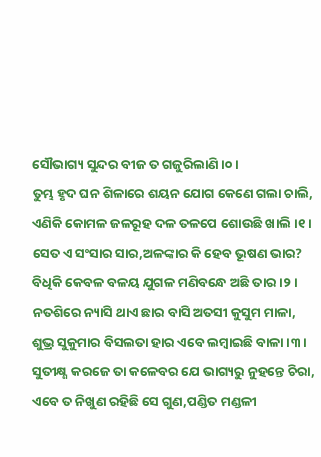ସୌଭାଗ୍ୟ ସୁନ୍ଦର ବୀଜ ତ ଗଜୁରିଲାଣି ।୦।
ତୁମ୍ଭ ହୃଦ ଘନ ଶିଳାରେ ଶୟନ ଯୋଗ କେଣେ ଗଲା ଚାଲି,
ଏଣିକି କୋମଳ ଜଳରୂହ ଦଳ ତଳପେ ଶୋଉଛି ଖାଲି ।୧।
ସେତ ଏ ସଂସାର ସାର,ଅଳଙ୍କାର କି ହେବ ଭୂଷଣ ଭାର?
ବିଧିକି କେବଳ ବଳୟ ଯୁଗଳ ମଣିବନ୍ଧେ ଅଛି ତାର ।୨।
ନତଶିରେ ନ୍ୟାସି ଥାଏ ଛାର ବାସି ଅତସୀ କୁସୁମ ମାଳା,
ଶୁଭ୍ର ସୁକୁମାର ବିସଲତା ହାର ଏବେ ଲମ୍ବାଇଛି ବାଳା ।୩।
ସୁତୀକ୍ଷ୍ଣ କରଜେ ତା କଳେବର ଯେ ଭାଗ୍ୟରୁ ନୁହନ୍ତେ ଚିରା,
ଏବେ ତ ନିଖୁଣ ରହିଛି ସେ ଗୁଣ,ପଣ୍ଡିତ ମଣ୍ଡଳୀ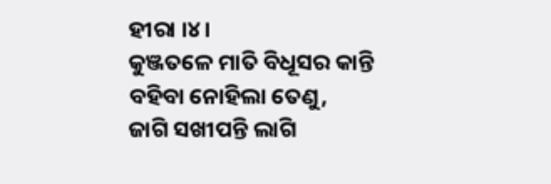ହୀରା ।୪।
କୁଞ୍ଜତଳେ ମାତି ବିଧୂସର କାନ୍ତି ବହିବା ନୋହିଲା ତେଣୁ,
ଜାଗି ସଖୀପନ୍ତି ଲାଗି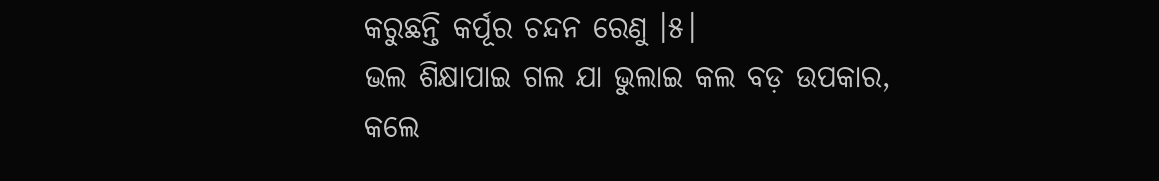କରୁଛନ୍ତି କର୍ପୂର ଚନ୍ଦନ ରେଣୁ ।୫।
ଭଲ ଶିକ୍ଷାପାଇ ଗଲ ଯା ଭୁଲାଇ କଲ ବଡ଼ ଉପକାର,
କଲେ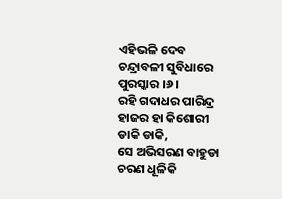ଏହିଭଳି ଦେବ ଚନ୍ଦ୍ରାବଳୀ ସୁବିଧାରେ ପୁରସ୍କାର ।୬।
ରହି ଗଦାଧର ପାରିନ୍ଦ୍ର ହାଜର ହା କିଶୋରୀ ଡାକି ଡାକି,
ସେ ଅଭିସରଣ ବାହୁଡା ଚରଣ ଧୂଳିକି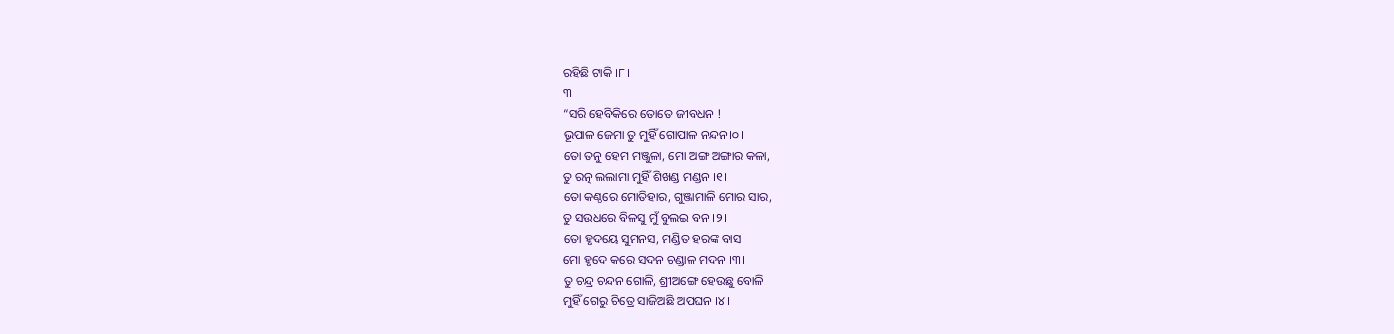ରହିଛି ଟାକି ।୮।
୩
“ସରି ହେବିକିରେ ତୋତେ ଜୀବଧନ !
ଭୂପାଳ ଜେମା ତୁ ମୁହିଁ ଗୋପାଳ ନନ୍ଦନ।୦।
ତୋ ତନୁ ହେମ ମଞ୍ଜୁଳା, ମୋ ଅଙ୍ଗ ଅଙ୍ଗାର କଳା,
ତୁ ରତ୍ନ ଲଲାମା ମୁହିଁ ଶିଖଣ୍ଡ ମଣ୍ଡନ ।୧।
ତୋ କଣ୍ଠରେ ମୋତିହାର, ଗୁଞ୍ଜାମାଳି ମୋର ସାର,
ତୁ ସଉଧରେ ବିଳସୁ ମୁଁ ବୁଲଇ ବନ ।୨।
ତୋ ହୃଦୟେ ସୁମନସ, ମଣ୍ଡିତ ହରଙ୍କ ବାସ
ମୋ ହୃଦେ କରେ ସଦନ ଚଣ୍ଡାଳ ମଦନ ।୩।
ତୁ ଚନ୍ଦ୍ର ଚନ୍ଦନ ଗୋଳି, ଶ୍ରୀଅଙ୍ଗେ ହେଉଛୁ ବୋଳି
ମୁହିଁ ଗେରୁ ଚିତ୍ରେ ସାଜିଅଛି ଅପଘନ ।୪।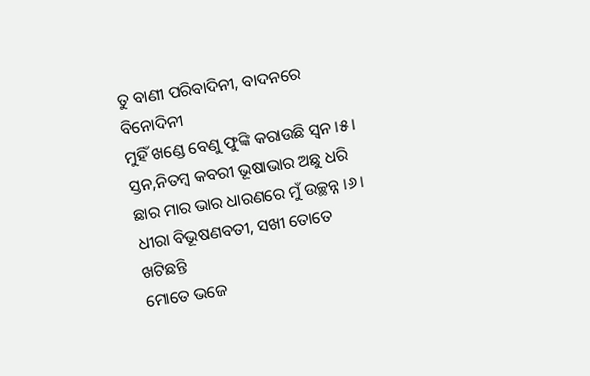ତୁ ବାଣୀ ପରିବାଦିନୀ, ବାଦନରେ ବିନୋଦିନୀ
ମୁହିଁ ଖଣ୍ଡେ ବେଣୁ ଫୁଙ୍କି କରାଉଛି ସ୍ୱନ ।୫।
ସ୍ତନ,ନିତମ୍ବ କବରୀ ଭୂଷାଭାର ଅଛୁ ଧରି
ଛାର ମାର ଭାର ଧାରଣରେ ମୁଁ ଉଚ୍ଛନ୍ନ ।୬।
ଧୀରା ବିଭୂଷଣବତୀ, ସଖୀ ତୋତେ ଖଟିଛନ୍ତି
ମୋତେ ଭଜେ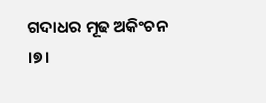ଗଦାଧର ମୂଢ ଅକିଂଚନ ।୭।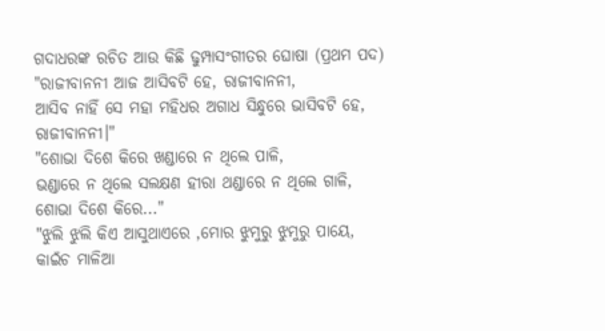ଗଦାଧରଙ୍କ ରଚିତ ଆଉ କିଛି ଢୁମ୍ପାସଂଗୀତର ଘୋଷା (ପ୍ରଥମ ପଦ)
"ରାଜୀବାନନୀ ଆଜ ଆସିବଟି ହେ, ରାଜୀବାନନୀ,
ଆସିବ ନାହିଁ ସେ ମହା ମହିଧର ଅଗାଧ ସିନ୍ଧୁରେ ଭାସିବଟି ହେ,
ରାଜୀବାନନୀ।"
"ଶୋଭା ଦିଶେ କିରେ ଖଣ୍ଡାରେ ନ ଥିଲେ ପାଳି,
ଭଣ୍ଡାରେ ନ ଥିଲେ ସଲକ୍ଷଣ ହୀରା ଥଣ୍ଡାରେ ନ ଥିଲେ ଗାଳି,
ଶୋଭା ଦିଶେ କିରେ..."
"ଝୁଲି ଝୁଲି କିଏ ଆସୁଥାଏରେ ,ମୋର ଝୁମୁରୁ ଝୁମୁରୁ ପାୟେ,
କାଇଁଚ ମାଳିଆ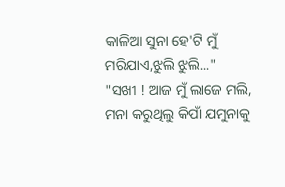କାଳିଆ ସୁନା ହେ'ଟି ମୁଁ ମରିଯାଏ,ଝୁଲି ଝୁଲି..."
"ସଖୀ ! ଆଜ ମୁଁ ଲାଜେ ମଲି,
ମନା କରୁଥିଲୁ କିପାଁ ଯମୁନାକୁ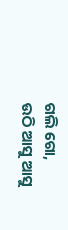ଗଲି ଗୋ,
ଉଠି ଆସୁ ଆସୁ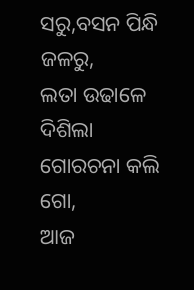ସରୁ,ବସନ ପିନ୍ଧି ଜଳରୁ,
ଲତା ଉଢାଳେ ଦିଶିଲା ଗୋରଚନା କଲି ଗୋ,
ଆଜ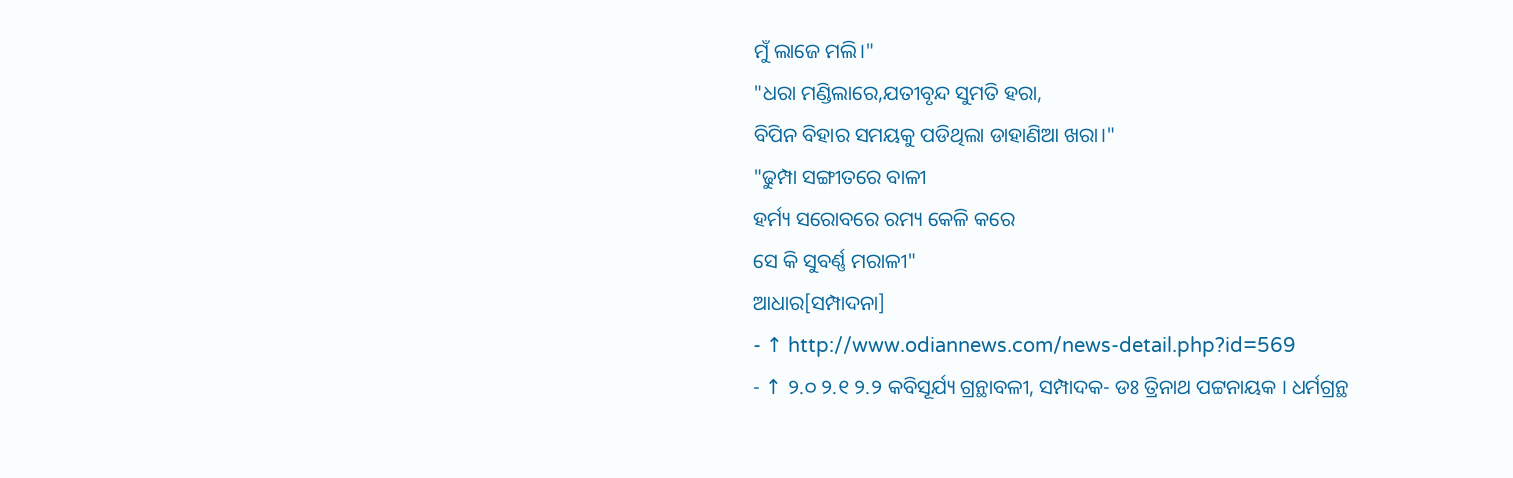ମୁଁ ଲାଜେ ମଲି।"
"ଧରା ମଣ୍ଡିଲାରେ,ଯତୀବୃନ୍ଦ ସୁମତି ହରା,
ବିପିନ ବିହାର ସମୟକୁ ପଡିଥିଲା ଡାହାଣିଆ ଖରା।"
"ଢୁମ୍ପା ସଙ୍ଗୀତରେ ବାଳୀ
ହର୍ମ୍ୟ ସରୋବରେ ରମ୍ୟ କେଳି କରେ
ସେ କି ସୁବର୍ଣ୍ଣ ମରାଳୀ"
ଆଧାର[ସମ୍ପାଦନା]
- ↑ http://www.odiannews.com/news-detail.php?id=569
- ↑ ୨.୦ ୨.୧ ୨.୨ କବିସୂର୍ଯ୍ୟ ଗ୍ରନ୍ଥାବଳୀ, ସମ୍ପାଦକ- ଡଃ ତ୍ରିନାଥ ପଟ୍ଟନାୟକ । ଧର୍ମଗ୍ରନ୍ଥ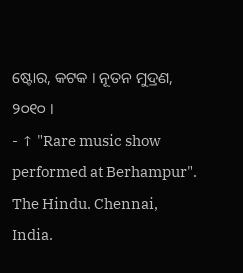ଷ୍ଟୋର, କଟକ । ନୂତନ ମୁଦ୍ରଣ, ୨୦୧୦ ।
- ↑ "Rare music show performed at Berhampur". The Hindu. Chennai, India.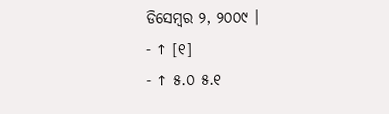ଡିସେମ୍ବର ୨, ୨୦୦୯ ।
- ↑ [୧]
- ↑ ୫.୦ ୫.୧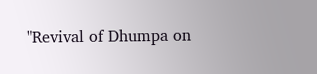"Revival of Dhumpa on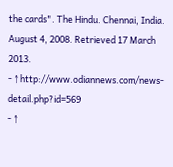the cards". The Hindu. Chennai, India. August 4, 2008. Retrieved 17 March 2013.
- ↑ http://www.odiannews.com/news-detail.php?id=569
- ↑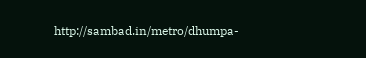http://sambad.in/metro/dhumpa-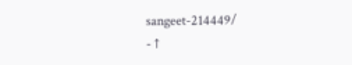sangeet-214449/
- ↑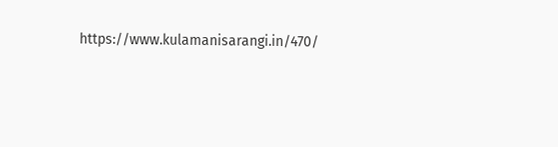https://www.kulamanisarangi.in/470/